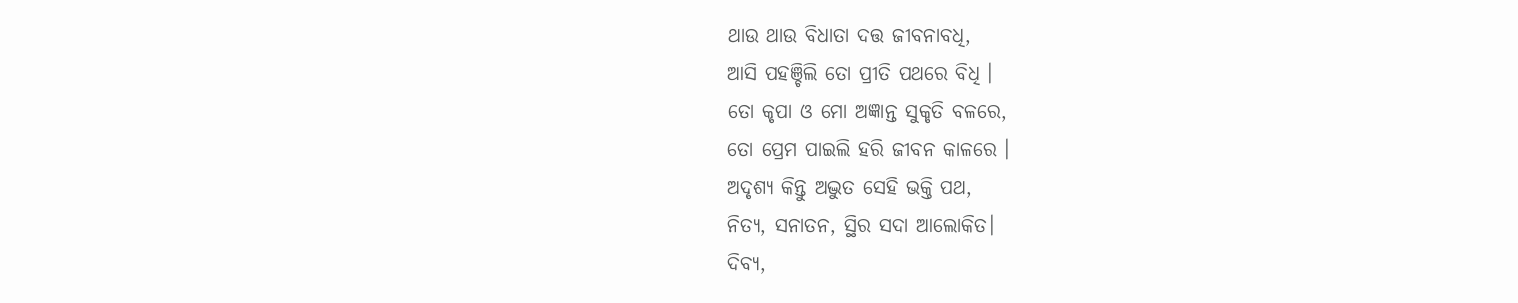ଥାଉ ଥାଉ ବିଧାତା ଦତ୍ତ ଜୀବନାବଧି,
ଆସି ପହଞ୍ଚିଲି ତୋ ପ୍ରୀତି ପଥରେ ବିଧି ।
ତୋ କୃପା ଓ ମୋ ଅଜ୍ଞାନ୍ତ ସୁକୃତି ବଳରେ,
ତୋ ପ୍ରେମ ପାଇଲି ହରି ଜୀବନ କାଳରେ ।
ଅଦୃଶ୍ୟ କିନ୍ତୁ ଅଦ୍ଭୁତ ସେହି ଭକ୍ତି ପଥ,
ନିତ୍ୟ, ସନାତନ, ସ୍ଥିର ସଦା ଆଲୋକିତ।
ଦିବ୍ୟ,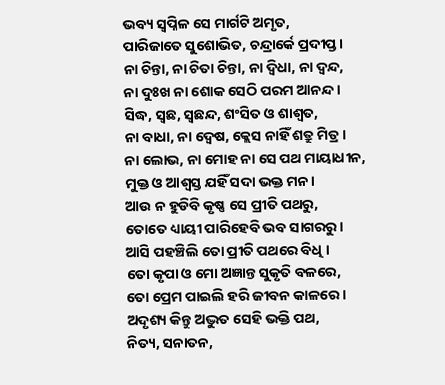ଭବ୍ୟ ସ୍ଵପ୍ନିଳ ସେ ମାର୍ଗଟି ଅମୃତ,
ପାରିଜାତେ ସୁଶୋଭିତ, ଚନ୍ଦ୍ରାର୍କେ ପ୍ରଦୀପ୍ତ।
ନା ଚିନ୍ତା, ନା ଚିତା ଚିନ୍ତା, ନା ଦ୍ଵିଧା, ନା ଦ୍ଵନ୍ଦ,
ନା ଦୁଃଖ ନା ଶୋକ ସେଠି ପରମ ଆନନ୍ଦ।
ସିଦ୍ଧ, ସ୍ଵଛ, ସ୍ଵଛନ୍ଦ, ଶଂସିତ ଓ ଶାଶ୍ଵତ,
ନା ବାଧା, ନା ଦ୍ଵେଷ, କ୍ଲେସ ନାହିଁ ଶତ୍ରୁ ମିତ୍ର ।
ନା ଲୋଭ, ନା ମୋହ ନା ସେ ପଥ ମାୟାଧୀନ,
ମୁକ୍ତ ଓ ଆଶ୍ଵସ୍ତ ଯହିଁ ସଦା ଭକ୍ତ ମନ।
ଆଉ ନ ହୁଡିବି କୃଷ୍ଣ ସେ ପ୍ରୀତି ପଥରୁ,
ତୋତେ ଧ୍ୟାୟୀ ପାରିହେବି ଭବ ସାଗରରୁ।
ଆସି ପହଞ୍ଚିଲି ତୋ ପ୍ରୀତି ପଥରେ ବିଧି ।
ତୋ କୃପା ଓ ମୋ ଅଜ୍ଞାନ୍ତ ସୁକୃତି ବଳରେ,
ତୋ ପ୍ରେମ ପାଇଲି ହରି ଜୀବନ କାଳରେ ।
ଅଦୃଶ୍ୟ କିନ୍ତୁ ଅଦ୍ଭୁତ ସେହି ଭକ୍ତି ପଥ,
ନିତ୍ୟ, ସନାତନ,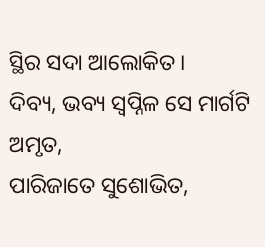ସ୍ଥିର ସଦା ଆଲୋକିତ।
ଦିବ୍ୟ, ଭବ୍ୟ ସ୍ଵପ୍ନିଳ ସେ ମାର୍ଗଟି ଅମୃତ,
ପାରିଜାତେ ସୁଶୋଭିତ,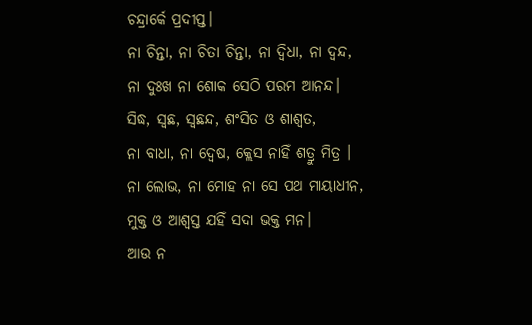ଚନ୍ଦ୍ରାର୍କେ ପ୍ରଦୀପ୍ତ।
ନା ଚିନ୍ତା, ନା ଚିତା ଚିନ୍ତା, ନା ଦ୍ଵିଧା, ନା ଦ୍ଵନ୍ଦ,
ନା ଦୁଃଖ ନା ଶୋକ ସେଠି ପରମ ଆନନ୍ଦ।
ସିଦ୍ଧ, ସ୍ଵଛ, ସ୍ଵଛନ୍ଦ, ଶଂସିତ ଓ ଶାଶ୍ଵତ,
ନା ବାଧା, ନା ଦ୍ଵେଷ, କ୍ଲେସ ନାହିଁ ଶତ୍ରୁ ମିତ୍ର ।
ନା ଲୋଭ, ନା ମୋହ ନା ସେ ପଥ ମାୟାଧୀନ,
ମୁକ୍ତ ଓ ଆଶ୍ଵସ୍ତ ଯହିଁ ସଦା ଭକ୍ତ ମନ।
ଆଉ ନ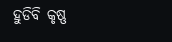ହୁଡିବି କୃଷ୍ଣ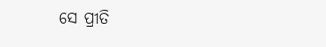ସେ ପ୍ରୀତି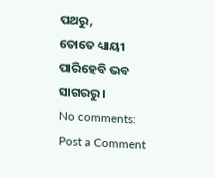ପଥରୁ,
ତୋତେ ଧ୍ୟାୟୀ ପାରିହେବି ଭବ ସାଗରରୁ।
No comments:
Post a Comment